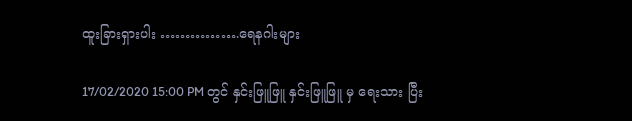ထူးခြားရှားပါး …………….ရေနဂါးများ

17/02/2020 15:00 PM တွင် နှင်းဖြူဖြူ နှင်းဖြူဖြူ မှ ရေးသား ပြီး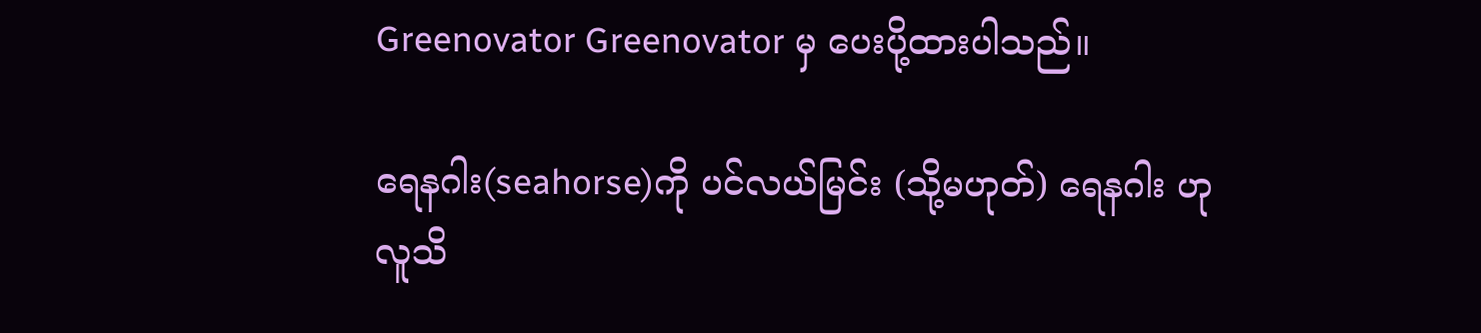Greenovator Greenovator မှ ပေးပို့ထားပါသည်။

ရေနဂါး(seahorse)ကို ပင်လယ်မြင်း (သို့မဟုတ်) ရေနဂါး ဟု လူသိ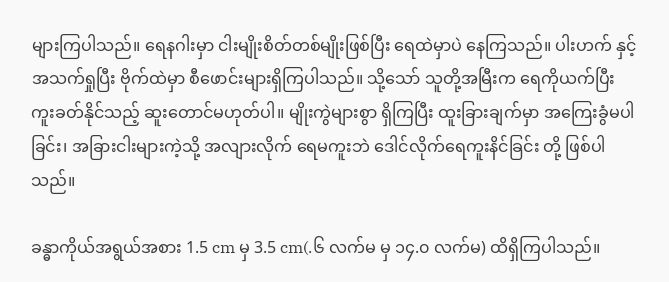များကြပါသည်။ ရေနဂါးမှာ ငါးမျိုးစိတ်တစ်မျိုးဖြစ်ပြီး ရေထဲမှာပဲ နေကြသည်။ ပါးဟက် နှင့် အသက်ရှုပြီး ဗိုက်ထဲမှာ စီဖောင်းများရှိကြပါသည်။ သို့သော် သူတို့အမြီးက ရေကိုယက်ပြီး ကူးခတ်နိုင်သည့် ဆူးတောင်မဟုတ်ပါ။ မျိုးကွဲများစွာ ရှိကြပြီး ထူးခြားချက်မှာ အကြေးခွံမပါခြင်း၊ အခြားငါးများကဲ့သို့ အလျားလိုက် ရေမကူးဘဲ ဒေါင်လိုက်ရေကူးနိင်ခြင်း တို့ ဖြစ်ပါသည်။

ခန္ဓာကိုယ်အရွယ်အစား 1.5 cm မှ 3.5 cm(.၆ လက်မ မှ ၁၄.၀ လက်မ) ထိရှိကြပါသည်။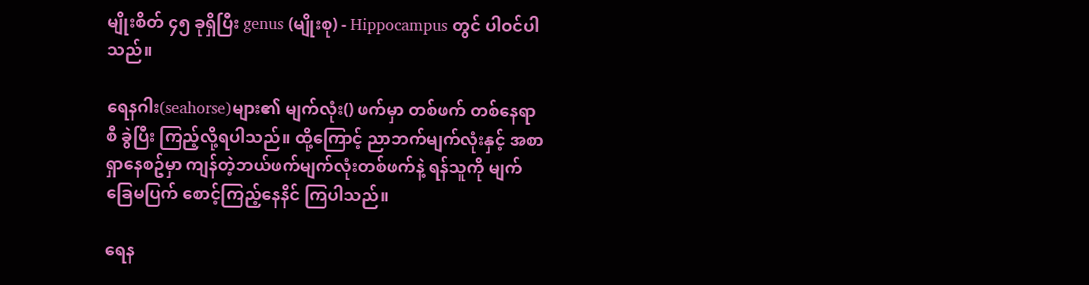မျိုးစိတ် ၄၅ ခုရှိပြီး genus (မျိုးစု) - Hippocampus တွင် ပါဝင်ပါသည်။

ရေနဂါး(seahorse)များ၏ မျက်လုံး() ဖက်မှာ တစ်ဖက် တစ်နေရာစီ ခွဲပြီး ကြည့်လို့ရပါသည်။ ထို့ကြောင့် ညာဘက်မျက်လုံးနှင့် အစာရှာနေစဥ်မှာ ကျန်တဲ့ဘယ်ဖက်မျက်လုံးတစ်ဖက်နဲ့ ရန်သူကို မျက်ခြေမပြက် စောင့်ကြည့်နေနိင် ကြပါသည်။

ရေန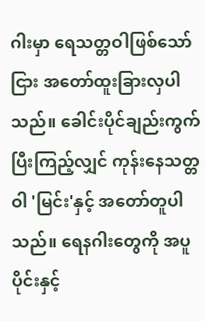ဂါးမှာ ရေသတ္တဝါဖြစ်သော်ငြား အတော်ထူးခြားလှပါသည်။ ခေါင်းပိုင်ချည်းကွက်ပြီးကြည့်လျှင် ကုန်းနေသတ္တဝါ 'မြင်း'နှင့် အတော်တူပါသည်။ ရေနဂါးတွေကို အပူပိုင်းနှင့်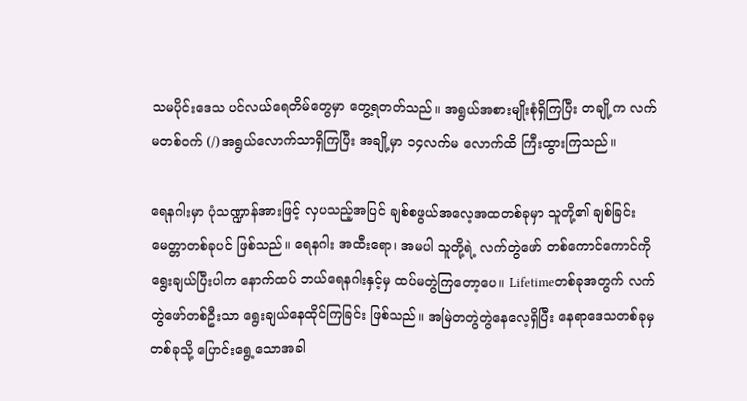သမပိုင်းဒေသ ပင်လယ်ရေတိမ်တွေမှာ တွေ့ရတတ်သည်။ အရွယ်အစားမျိုးစုံရှိကြပြီး တချို့က လက်မတစ်ဝက် (/)အရွယ်လောက်သာရှိကြပြီး အချို့မှာ ၁၄လက်မ လောက်ထိ ကြီးထွားကြသည်။

ရေနဂါးမှာ ပုံသဏ္ဍာန်အားဖြင့် လှပသည့်အပြင် ချစ်စဖွယ်အလေ့အထတစ်ခုမှာ သူတို့၏ ချစ်ခြင်းမေတ္တာတစ်ခုပင် ဖြစ်သည်။ ရေနဂါး အထီးရော၊ အမပါ သူတို့ရဲ့ လက်တွဲဖော် တစ်ကောင်ကောင်ကို ရွေးချယ်ပြီးပါက နောက်ထပ် ဘယ်ရေနဂါးနှင့်မှ ထပ်မတွဲကြတော့ပေ။ Lifetimeတစ်ခုအတွက် လက်တွဲဖော်တစ်ဦးသာ ရွေးချယ်နေထိုင်ကြခြင်း ဖြစ်သည်။ အမြဲတတွဲတွဲနေလေ့ရှိပြီး နေရာဒေသတစ်ခုမှ တစ်ခုသို့ ပြောင်းရွေ့သောအခါ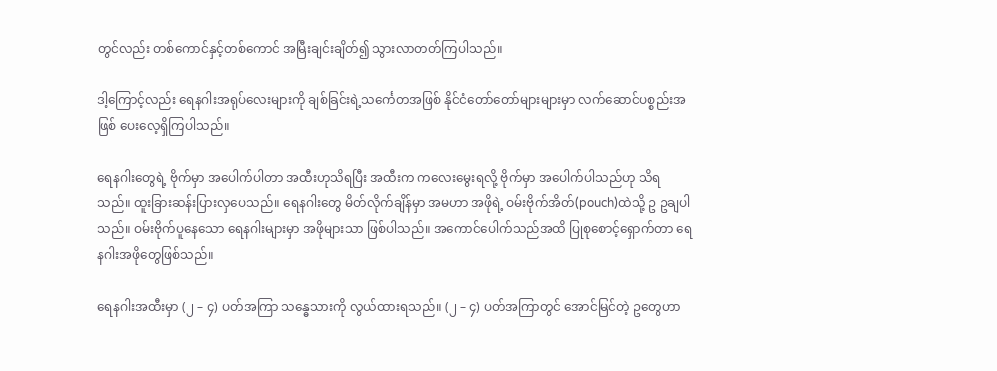တွင်လည်း တစ်ကောင်နှင့်တစ်ကောင် အမြီးချင်းချိတ်၍ သွားလာတတ်ကြပါသည်။

ဒါ့ကြောင့်လည်း ရေနဂါးအရုပ်လေးများကို ချစ်ခြင်းရဲ့သင်္ကေတအဖြစ် နိုင်ငံတော်တော်များများမှာ လက်ဆောင်ပစ္စည်းအဖြစ် ပေးလေ့ရှိကြပါသည်။

ရေနဂါးတွေရဲ့ ဗိုက်မှာ အပေါက်ပါတာ အထီးဟုသိရပြီး အထီးက ကလေးမွေးရလို့ ဗိုက်မှာ အပေါက်ပါသည်ဟု သိရသည်။ ထူးခြားဆန်းပြားလှပေသည်။ ရေနဂါးတွေ မိတ်လိုက်ချိန်မှာ အမဟာ အဖိုရဲ့ ဝမ်းဗိုက်အိတ်(pouch)ထဲသို့ ဥ ဥချပါသည်။ ဝမ်းဗိုက်ပူနေသော ရေနဂါးများမှာ အဖိုများသာ ဖြစ်ပါသည်။ အကောင်ပေါက်သည်အထိ ပြုစုစောင့်ရှောက်တာ ရေနဂါးအဖိုတွေဖြစ်သည်။

ရေနဂါးအထီးမှာ (၂ – ၄) ပတ်အကြာ သန္ဓေသားကို လွယ်ထားရသည်။ (၂ – ၄) ပတ်အကြာတွင် အောင်မြင်တဲ့ ဥတွေဟာ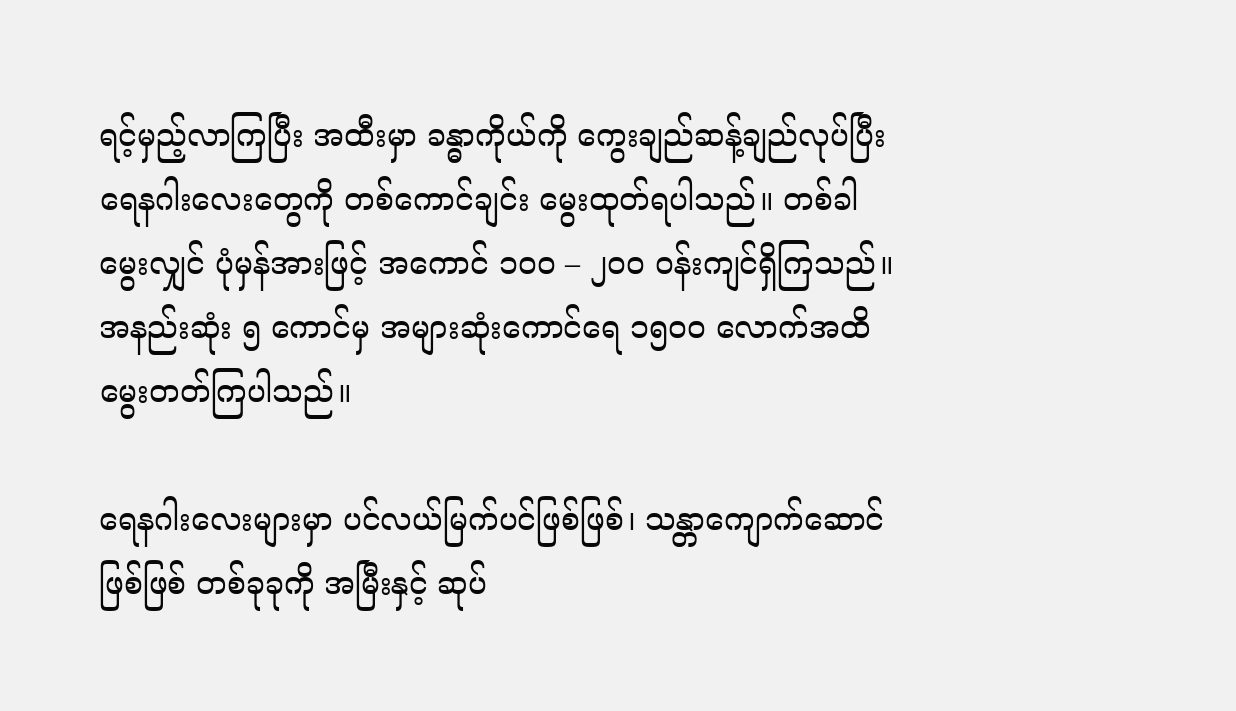ရင့်မှည့်လာကြပြီး အထီးမှာ ခန္ဓာကိုယ်ကို ကွေးချည်ဆန့်ချည်လုပ်ပြီး ရေနဂါးလေးတွေကို တစ်ကောင်ချင်း မွေးထုတ်ရပါသည်။ တစ်ခါမွေးလျှင် ပုံမှန်အားဖြင့် အကောင် ၁၀၀ – ၂၀၀ ဝန်းကျင်ရှိကြသည်။ အနည်းဆုံး ၅ ကောင်မှ အများဆုံးကောင်ရေ ၁၅၀၀ လောက်အထိ မွေးတတ်ကြပါသည်။

ရေနဂါးလေးများမှာ ပင်လယ်မြက်ပင်ဖြစ်ဖြစ်၊ သန္တာကျောက်ဆောင်ဖြစ်ဖြစ် တစ်ခုခုကို အမြီးနှင့် ဆုပ်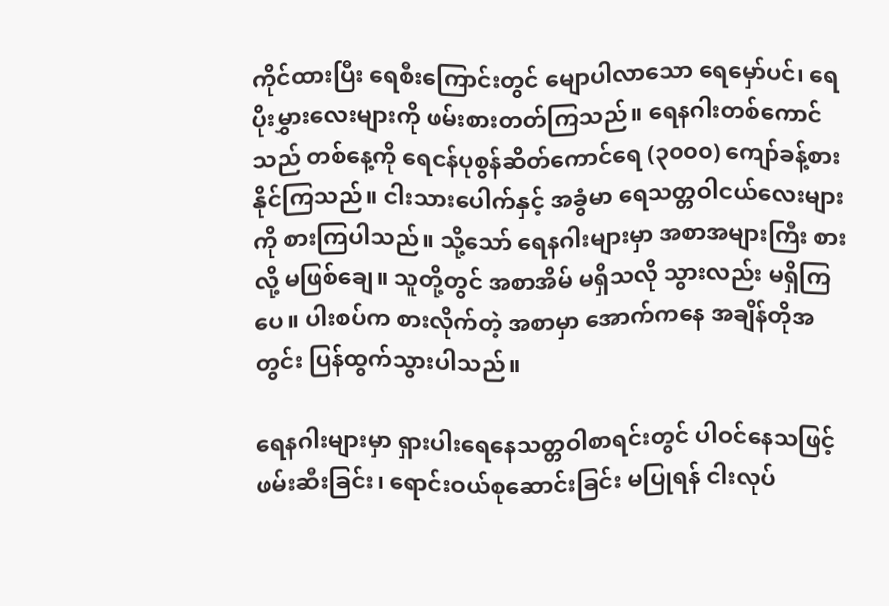ကိုင်ထားပြီး ရေစီးကြောင်းတွင် မျောပါလာသော ရေမှော်ပင်၊ ရေပိုးမွှားလေးများကို ဖမ်းစားတတ်ကြသည်။ ရေနဂါးတစ်ကောင်သည် တစ်နေ့ကို ရေငန်ပုစွန်ဆိတ်ကောင်ရေ (၃၀၀၀) ကျော်ခန့်စားနိုင်ကြသည်။ ငါးသားပေါက်နှင့် အခွံမာ ရေသတ္တဝါငယ်လေးများကို စားကြပါသည်။ သို့သော် ရေနဂါးများမှာ အစာအများကြီး စားလို့ မဖြစ်ချေ။ သူတို့တွင် အစာအိမ် မရှိသလို သွားလည်း မရှိကြပေ။ ပါးစပ်က စားလိုက်တဲ့ အစာမှာ အောက်ကနေ အချိန်တိုအတွင်း ပြန်ထွက်သွားပါသည်။

ရေနဂါးများမှာ ရှားပါးရေနေသတ္တဝါစာရင်းတွင် ပါဝင်နေသဖြင့် ဖမ်းဆီးခြင်း၊ ရောင်းဝယ်စုဆောင်းခြင်း မပြုရန် ငါးလုပ်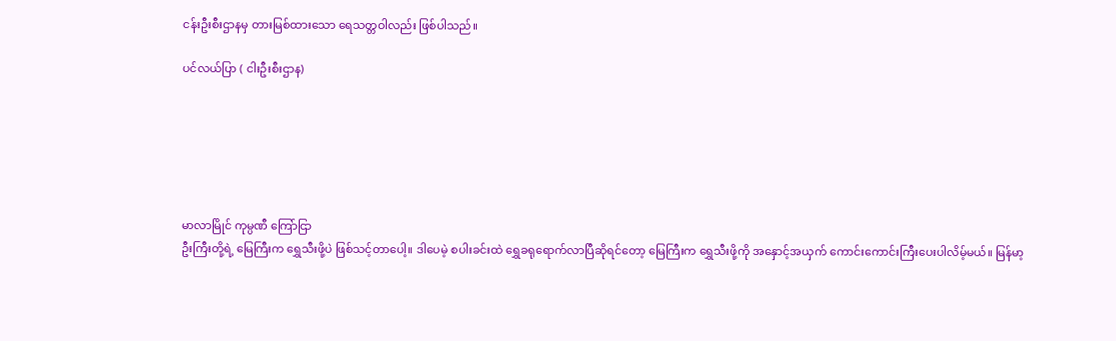ငန်းဦးစီးဌာနမှ တားမြစ်ထားသော ရေသတ္တဝါလည်း ဖြစ်ပါသည်။

ပင်လယ်ပြာ ( ငါးဦးစီးဌာန)






မာလာမြိုင် ကုမ္ပဏီ ကြော်ငြာ
ဦးကြီးတို့ရဲ့ မြေကြီးက ရွှေသီးဖို့ပဲ ဖြစ်သင့်တာပေါ့။ ဒါပေမဲ့ စပါးခင်းထဲ ရွှေခရုရောက်လာပြီဆိုရင်တော့ မြေကြီးက ရွှေသီးဖို့ကို အနှောင့်အယှက် ကောင်းကောင်းကြီးပေးပါလိမ့်မယ်။ မြန်မာ့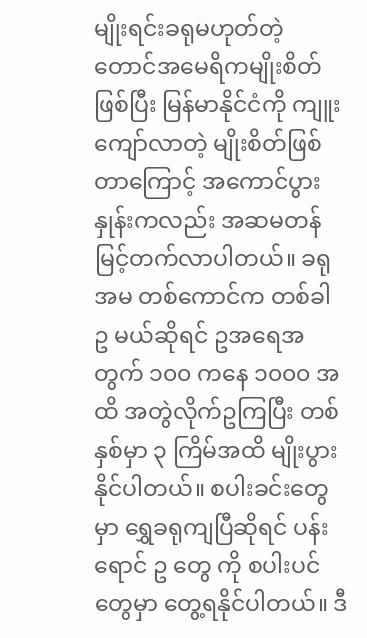မျိုးရင်းခရုမဟုတ်တဲ့ တောင်အမေရိကမျိုးစိတ်ဖြစ်ပြီး မြန်မာနိုင်ငံကို ကျူးကျော်လာတဲ့ မျိုးစိတ်ဖြစ်တာကြောင့် အကောင်ပွားနှုန်းကလည်း အဆမတန် မြင့်တက်လာပါတယ်။ ခရုအမ တစ်ကောင်က တစ်ခါ ဥ မယ်ဆိုရင် ဥအရေအတွက် ၁၀၀ ကနေ ၁၀၀၀ အထိ အတွဲလိုက်ဥကြပြီး တစ်နှစ်မှာ ၃ ကြိမ်အထိ မျိုးပွားနိုင်ပါတယ်။ စပါးခင်းတွေမှာ ရွှေခရုကျပြီဆိုရင် ပန်းရောင် ဥ တွေ ကို စပါးပင်တွေမှာ တွေ့ရနိုင်ပါတယ်။ ဒီ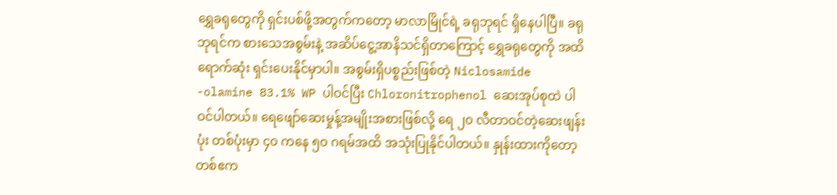ရွှေခရုတွေကို ရှင်းပစ်ဖို့အတွက်ကတော့ မာလာမြိုင်ရဲ့ ခရုဘုရင် ရှိနေပါပြီ။ ခရုဘုရင်က စားသေအစွမ်းနဲ့ အဆိပ်ငွေ့အာနိသင်ရှိတာကြောင့် ရွှေခရုတွေကို အထိရောက်ဆုံး ရှင်းပေးနိုင်မှာပါ။ အစွမ်းရှိပစ္စည်းဖြစ်တဲ့ Niclosamide -olamine 83.1% WP ပါဝင်ပြီး Chloronitrophenol ဆေးအုပ်စုထဲ ပါဝင်ပါတယ်။ ရေဖျော်ဆေးမှုန့်အမျိုးအစားဖြစ်လို့ ရေ ၂၀ လီတာဝင်တဲ့ဆေးဖျန်းပုံး တစ်ပုံးမှာ ၄၀ ကနေ ၅၀ ဂရမ်အထိ အသုံးပြုနိုင်ပါတယ်။ နှုန်းထားကိုတော့ တစ်ဧက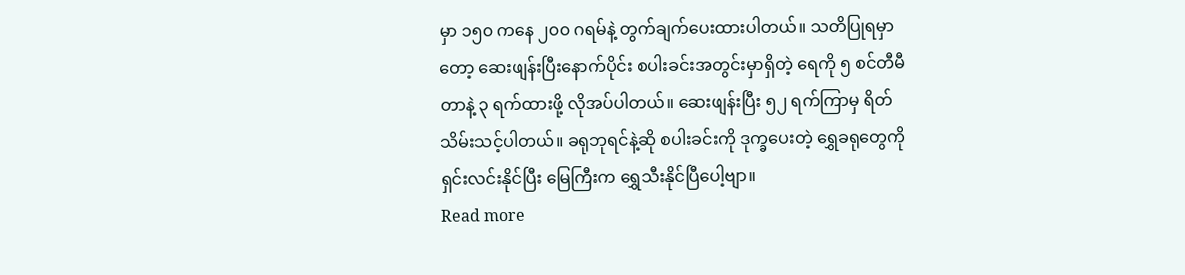မှာ ၁၅၀ ကနေ ၂၀၀ ဂရမ်နဲ့ တွက်ချက်ပေးထားပါတယ်။ သတိပြုရမှာတော့ ဆေးဖျန်းပြီးနောက်ပိုင်း စပါးခင်းအတွင်းမှာရှိတဲ့ ရေကို ၅ စင်တီမီတာနဲ့ ၃ ရက်ထားဖို့ လိုအပ်ပါတယ်။ ဆေးဖျန်းပြီး ၅၂ ရက်ကြာမှ ရိတ်သိမ်းသင့်ပါတယ်။ ခရုဘုရင်နဲ့ဆို စပါးခင်းကို ဒုက္ခပေးတဲ့ ရွှေခရုတွေကို ရှင်းလင်းနိုင်ပြီး မြေကြီးက ရွှေသီးနိုင်ပြီပေါ့ဗျာ။
Read more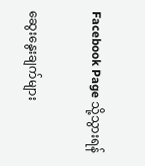Facebook Page သို့သွားရန်

ဆွေးနွေးချက်များ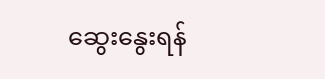ဆွေးနွေးရန်